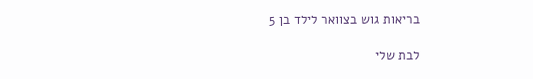בריאות גוש בצוואר לילד בן 5

לבת שלי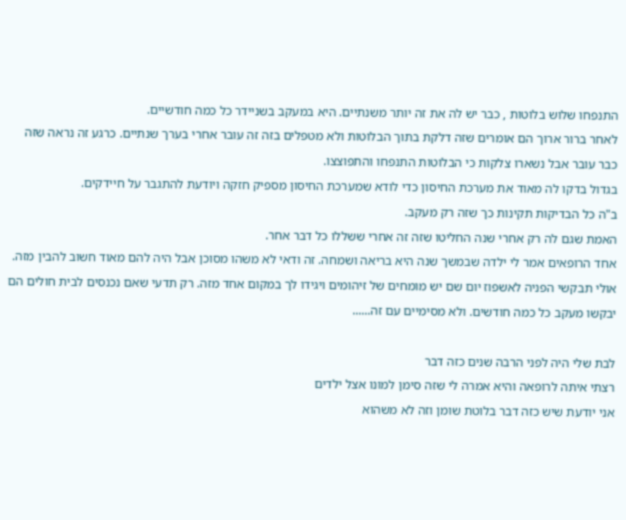התנפחו שלוש בלוטות , כבר יש לה את זה יותר משנתיים. היא במעקב בשניידר כל כמה חודשיים.
לאחר ברור ארוך הם אומרים שזה דלקת בתוך הבלוטות ולא מטפלים בזה זה עובר אחרי בערך שנתיים. כרגע זה נראה שזה כבר עובר אבל נשארו צלקות כי הבלוטות התנפחו והתפוצצו.
בגדול בדקו לה מאוד את מערכת החיסון כדי לודא שמערכת החיסון מספיק חזקה ויודעת להתגבר על חיידקים.
ב"ה כל הבדיקות תקינות כך שזה רק מעקב.
האמת שגם לה רק אחרי שנה החליטו שזה זה אחרי ששללו כל דבר אחר.
אחד הרופאים אמר לי ילדה שבמשך שנה היא בריאה ושמחה. זה ודאי לא משהו מסוכן אבל היה להם מאוד חשוב להבין מזה.
אולי תבקשי הפניה לאשפוז יום שם יש מומחים של זיהומים ויגידו לך במקום אחד מזה. רק תדעי שאם נכנסים לבית חולים הם יבקשו מעקב כל כמה חודשים. ולא מסימיים עם זה......

לבת שלי היה לפני הרבה שנים כזה דבר
רצתי איתה לרופאה והיא אמרה לי שזה סימן למונו אצל ילדים
אני יודעת שיש כזה דבר בלוטת שומן וזה לא משהוא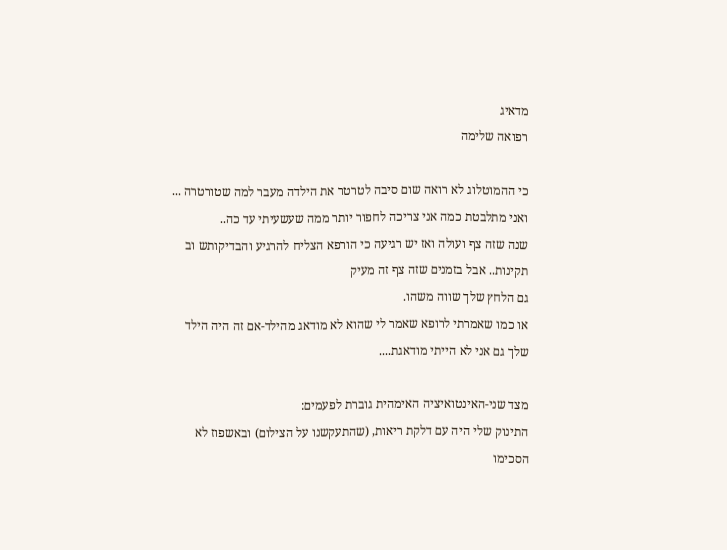מדאיג
רפואה שלימה

כי ההמוטלוג לא רואה שום סיבה לטרטר את הילדה מעבר למה שטורטרה ... ואני מתלבטת כמה אני צריכה לחפור יותר ממה שעשעיתי עד כה..
שנה שזה צף ועולה ואז יש רגיעה כי הורפא הצליח להרגיע והבדיקותש וב תקינות.. אבל בזמנים שזה צף זה מעיק
גם הלחץ שלך שווה משהו.
או כמו שאמרתי לרופא שאמר לי שהוא לא מודאג מהילד-אם זה היה הילד שלך גם אני לא הייתי מודאגת....

מצד שני-האינטואיציה האימהית גוברת לפעמים:
התינוק שלי היה עם דלקת ריאות, (שהתעקשנו על הצילום) ובאשפוז לא הסכימו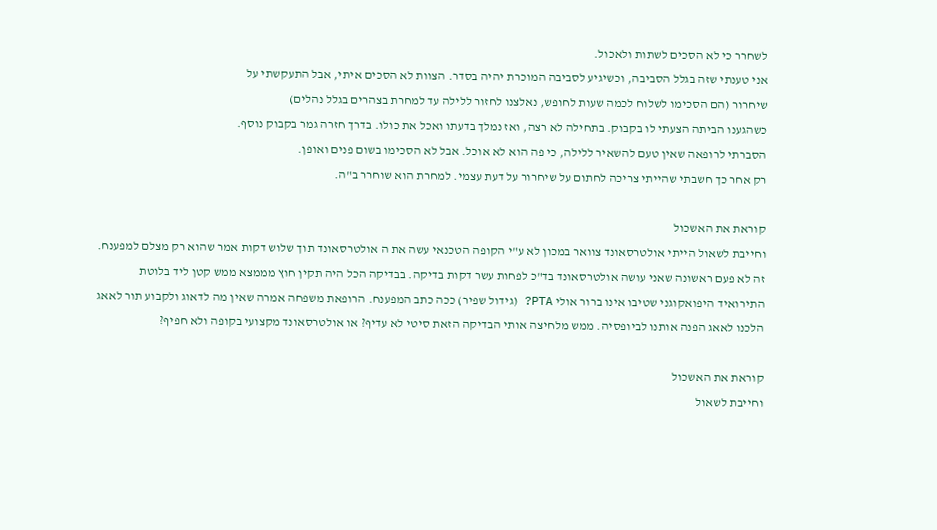לשחרר כי לא הסכים לשתות ולאכול.
אני טענתי שזה בגלל הסביבה, וכשיגיע לסביבה המוכרת יהיה בסדר. הצוות לא הסכים איתי, אבל התעקשתי על
שיחרור (הם הסכימו לשלוח לכמה שעות לחופש, נאלצנו לחזור ללילה עד למחרת בצהרים בגלל נהלים)
כשהגענו הביתה הצעתי לו בקבוק. בתחילה לא רצה, ואז נמלך בדעתו ואכל את כולו. בדרך חזרה גמר בקבוק נוסף.
הסברתי לרופאה שאין טעם להשאיר ללילה, כי פה הוא לא אוכל. אבל לא הסכימו בשום פנים ואופן.
רק אחר כך חשבתי שהייתי צריכה לחתום על שיחרור על דעת עצמי. למחרת הוא שוחרר ב"ה.

קוראת את האשכול
וחייבת לשאול הייתי אולטרסאונד צוואר במכון לא ע"י הקופה הטכנאי עשה את ה אולטרסאונד תוך שלוש דקות אמר שהוא רק מצלם למפענח. זה לא פעם ראשונה שאני עושה אולטרסאונד בד"כ לפחות עשר דקות בדיקה. בבדיקה הכל היה תקין חוץ מממצא ממש קטן ליד בלוטת התירואיד היפואקוגני שטיבו אינו ברור אולי PTA? (גידול שפיר) ככה כתב המפענח. הרופאת משפחה אמרה שאין מה לדאוג ולקבוע תור לאאג הלכנו לאאג הפנה אותנו לביופסיה. ממש מלחיצה אותי הבדיקה הזאת סיטי לא עדיף? או אולטרסאונד מקצועי בקופה ולא חפיף?

קוראת את האשכול
וחייבת לשאול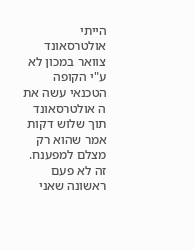הייתי אולטרסאונד צוואר במכון לא ע"י הקופה הטכנאי עשה את ה אולטרסאונד תוך שלוש דקות אמר שהוא רק מצלם למפענח. זה לא פעם ראשונה שאני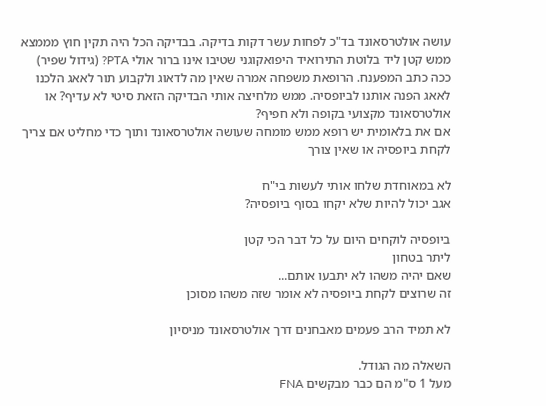עושה אולטרסאונד בד"כ לפחות עשר דקות בדיקה. בבדיקה הכל היה תקין חוץ מממצא ממש קטן ליד בלוטת התירואיד היפואקוגני שטיבו אינו ברור אולי PTA? (גידול שפיר) ככה כתב המפענח. הרופאת משפחה אמרה שאין מה לדאוג ולקבוע תור לאאג הלכנו לאאג הפנה אותנו לביופסיה. ממש מלחיצה אותי הבדיקה הזאת סיטי לא עדיף? או אולטרסאונד מקצועי בקופה ולא חפיף?
אם את בלאומית יש רופא ממש מומחה שעושה אולטרסאונד ותוך כדי מחליט אם צריך לקחת ביופסיה או שאין צורך

לא במאוחדת שלחו אותי לעשות בי"ח
אגב יכול להיות שלא יקחו בסוף ביופסיה?

ביופסיה לוקחים היום על כל דבר הכי קטן
ליתר בטחון
שאם יהיה משהו לא יתבעו אותם...
זה שרוצים לקחת ביופסיה לא אומר שזה משהו מסוכן

לא תמיד הרב פעמים מאבחנים דרך אולטרסאונד מניסיון

השאלה מה הגודל.
מעל 1 ס"מ הם כבר מבקשים FNA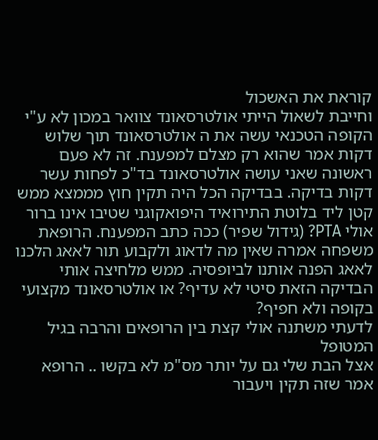קוראת את האשכול
וחייבת לשאול הייתי אולטרסאונד צוואר במכון לא ע"י הקופה הטכנאי עשה את ה אולטרסאונד תוך שלוש דקות אמר שהוא רק מצלם למפענח. זה לא פעם ראשונה שאני עושה אולטרסאונד בד"כ לפחות עשר דקות בדיקה. בבדיקה הכל היה תקין חוץ מממצא ממש קטן ליד בלוטת התירואיד היפואקוגני שטיבו אינו ברור אולי PTA? (גידול שפיר) ככה כתב המפענח. הרופאת משפחה אמרה שאין מה לדאוג ולקבוע תור לאאג הלכנו לאאג הפנה אותנו לביופסיה. ממש מלחיצה אותי הבדיקה הזאת סיטי לא עדיף? או אולטרסאונד מקצועי בקופה ולא חפיף?
לדעתי משתנה אולי קצת בין הרופאים והרבה בגיל המטופל
אצל הבת שלי גם על יותר מס"מ לא בקשו .. הרופא אמר שזה תקין ויעבור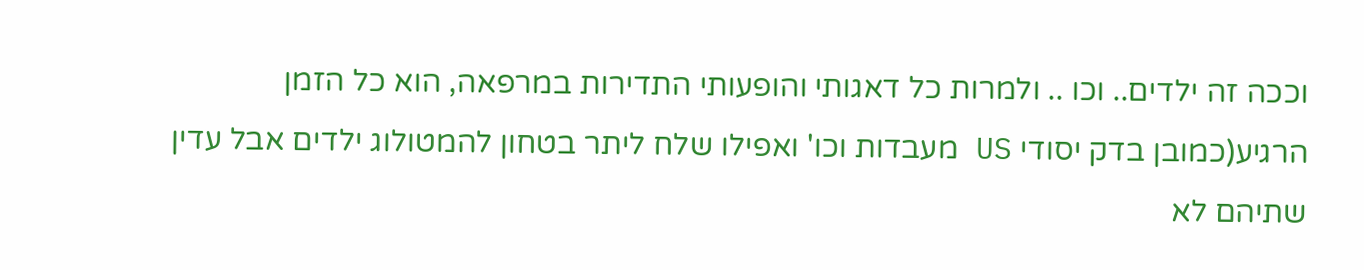וככה זה ילדים.. וכו .. ולמרות כל דאגותי והופעותי התדירות במרפאה, הוא כל הזמן הרגיע(כמובן בדק יסודי US מעבדות וכו' ואפילו שלח ליתר בטחון להמטולוג ילדים אבל עדין שתיהם לא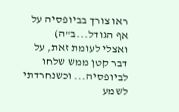ראו צורך בביופסיה על אף הגודל...ב"ה)
ואצלי לעומת זאת, על דבר קטן ממש שלחו לביופסיה... וכשנחרדתי לשמע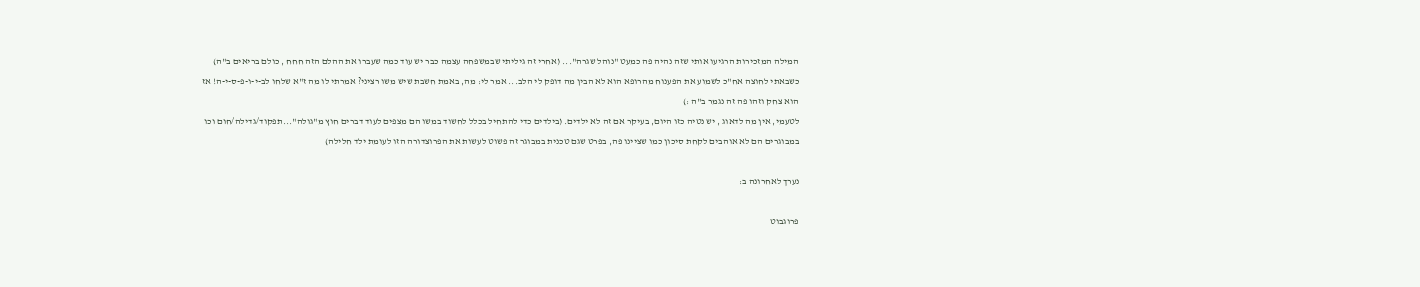המילה המזכירות הרגיעו אותי שזה נהיה פה כמעט "נוהל שגרה"... (אחרי זה גיליתי שבמשפחה עצמה כבר יש עוד כמה שעברו את ההלם הזה חחח , כולם בריאים ב"ה)
כשבאתי לחוצה אח"כ לשמוע את הפענוח מהרופא הוא לא הבין מה דופק לי הלב... אמר לי: מה, באמת חשבת שיש משו רציני? אמרתי לו מה ז"א שלחו לב-י-ו-פ-ס-י-ה! אז הוא צחק וזהו פה זה נגמר ב"ה :)
לטעמי, אין מה לדאוג , יש נטיה כזו היום, בעיקר אם זה לא ילדים. (בילדים כדי להתחיל בכלל לחשוד במשו הם מצפים לעוד דברים חוץ מ"גולה"...תפקוד/גדילה/חום וכו במבוגרים הם לא אוהבים לקחת סיכון כמו שציינו פה, בפרט שגם טכנית במבוגר זה פשוט לעשות את הפרוצדורה הזו לעומת ילד חלילה)

נערך לאחרונה ב:

פרוגבוט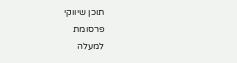תוכן שיווקי
פרסומת
למעלה